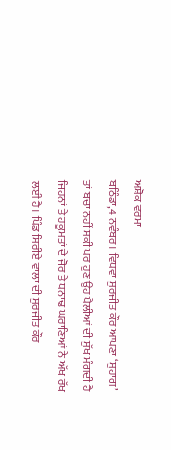ਅਸ਼ੋਕ ਵਰਮਾ
ਬਠਿੰਡਾ,4 ਨਵੰਬਰ। ਵਿਧਵਾ ਸੁਰਜੀਤ ਕੌਰ ਆਪਣਾ ‘ਸੁਹਾਗ’ ਤਾਂ ਬਚਾ ਨਹੀਂ ਸਕੀ ਪਰ ਹੁਣ ਉਹ ਪੈਲੀਆਂ ਦੀ ਸੁੱਖ ਮੰਗਦੀ ਹੈ ਜਿਹਨਾਂ ਤੇ ਹਕੂਮਤਾਂ ਦੇ ਜੋਰ ਤੇ ਧਨਾਢ ਘਰਾਣਿਆਂ ਨੇ ਅੱਖ ਰੱਖ ਲਈ ਹੈ। ਪਿੰਡ ਸਿਰੀਏ ਵਾਲਾ ਦੀ ਸੁਰਜੀਤ ਕੌਰ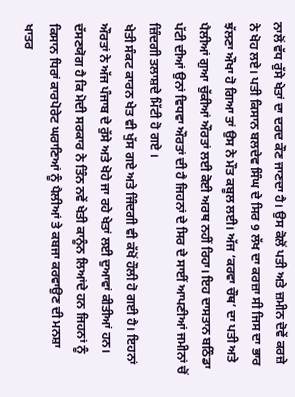ਨਾਲੋਂ ਵੱਧ ਰੁੱਸੇ ਖੇਤਾਂ ਦਾ ਦਰਦ ਕੌਣ ਜਾਣਦਾ ਹੈ। ਉਸ ਕੋਲੋਂ ਪਤੀ ਅਤੇ ਜ਼ਮੀਨ ਦੋਵੇਂ ਕਰਜ਼ੇ ਨੇ ਖੋਹ ਲਏ। ਪਤੀ ਕਿਸਾਨ ਬਲਦੇਵ ਸਿੰਘ ਦੇ ਸਿਰ 9 ਲੱਖ ਦਾ ਕਰਜ਼ਾ ਸੀ ਜਿਸ ਦਾ ਭਾਰ ਝੱਲਣਾ ਔਖਾ ਹੋ ਗਿਆ ਤਾਂ ਉਸ ਨੇ ਮੌਤ ਕਬੂਲ ਲਈ। ਅੱਜ ‘ਕਰਵਾ ਚੌਥ’ ਦਾ ਪਤੀ ਅਤੇ ਪੈਲੀਆਂ ਗੁਆ ਚੁੱਕੀਆਂ ਔਰਤਾਂ ਲਈ ਕੋਈ ਅਰਥ ਨਹੀਂ ਰਿਹਾ। ਇਹ ਦਾਸਤਾਨ ਬਠਿੰਡਾ ਪੱਟੀ ਦੀਆਂ ਉਨਾਂ ਵਿਧਵਾ ਔਰਤਾਂ ਦੀ ਹੈ ਜਿਹਨਾਂ ਦੇ ਸਿਰ ਦੇ ਸਾਈਂ ਆਪਣੀਆਂ ਜਮੀਨਾਂ ਚੋਂ ਜ਼ਿੰਦਗੀ ਤਲਾਸ਼ਦੇ ਮਿੱਟੀ ਹੋ ਗਏ ।
ਖੇਤੀ ਸੰਕਟ ਕਾਰਨ ਖੇਤ ਵੀ ਖੁੱਸ ਗਏ ਅਤੇ ਜਿੰਦਗੀ ਵੀ ਕੱਖੋਂ ਹੌਲੀ ਹੋ ਗਈ ਹੈ। ਇਹਨਾਂ ਔਰਤਾਂ ਨੇ ਅੱਜ ਪੰਜਾਬ ਦੇ ਰੁੱਸੇ ਅਤੇ ਖੋਹੇ ਜਾ ਰਹੇ ਖੇਤਾਂ ਲਈ ਦੁਆਵਾਂ ਕੀਤੀਆਂ ਹਨ। ਦੱਸਣਯੋਗ ਹੈ ਕਿ ਮੋਦੀ ਸਰਕਾਰ ਨੇ ਤਿੰਨ ਨਵੇਂ ਖੇਤੀ ਕਾਨੂੰਨ ਲਿਆਂਦੇ ਹਨ ਜਿਹਨਾਂ ਨੂੰ ਕਿਸਾਨ ਧਿਰਾਂ ਕਾਰਪੋਰੇਟ ਘਰਾਣਿਆਂ ਨੂੰ ਪੈਲੀਆਂ ਤੇ ਕਬਜਾ ਕਰਵਾਉਣ ਦੀ ਮਨਸ਼ਾ ਖਾਤਰ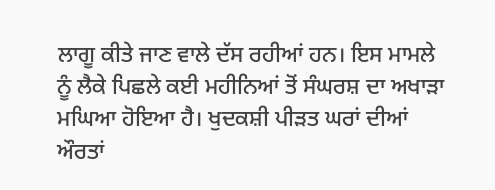ਲਾਗੂ ਕੀਤੇ ਜਾਣ ਵਾਲੇ ਦੱਸ ਰਹੀਆਂ ਹਨ। ਇਸ ਮਾਮਲੇ ਨੂੰ ਲੈਕੇ ਪਿਛਲੇ ਕਈ ਮਹੀਨਿਆਂ ਤੋਂ ਸੰਘਰਸ਼ ਦਾ ਅਖਾੜਾ ਮਘਿਆ ਹੋਇਆ ਹੈ। ਖੁਦਕਸ਼ੀ ਪੀੜਤ ਘਰਾਂ ਦੀਆਂ ਔਰਤਾਂ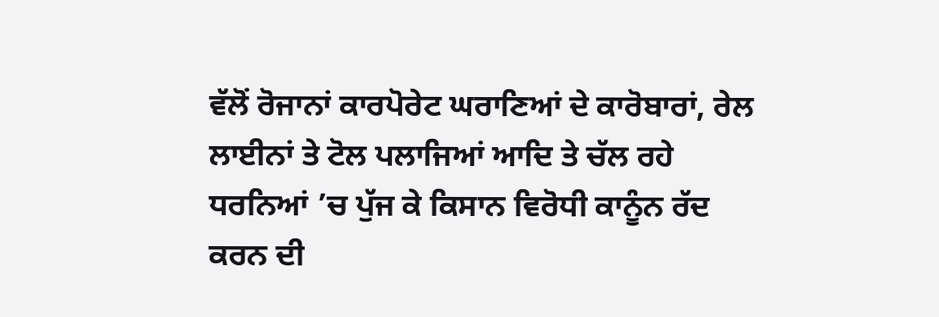ਵੱਲੋਂ ਰੋਜਾਨਾਂ ਕਾਰਪੋਰੇਟ ਘਰਾਣਿਆਂ ਦੇ ਕਾਰੋਬਾਰਾਂ, ਰੇਲ ਲਾਈਨਾਂ ਤੇ ਟੋਲ ਪਲਾਜਿਆਂ ਆਦਿ ਤੇ ਚੱਲ ਰਹੇ ਧਰਨਿਆਂ ’ਚ ਪੁੱਜ ਕੇ ਕਿਸਾਨ ਵਿਰੋਧੀ ਕਾਨੂੰਨ ਰੱਦ ਕਰਨ ਦੀ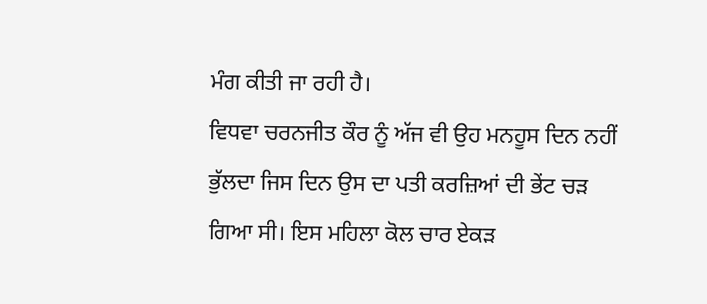ਮੰਗ ਕੀਤੀ ਜਾ ਰਹੀ ਹੈ।
ਵਿਧਵਾ ਚਰਨਜੀਤ ਕੌਰ ਨੂੰ ਅੱਜ ਵੀ ਉਹ ਮਨਹੂਸ ਦਿਨ ਨਹੀਂ ਭੁੱਲਦਾ ਜਿਸ ਦਿਨ ਉਸ ਦਾ ਪਤੀ ਕਰਜ਼ਿਆਂ ਦੀ ਭੇਂਟ ਚੜ ਗਿਆ ਸੀ। ਇਸ ਮਹਿਲਾ ਕੋਲ ਚਾਰ ਏਕੜ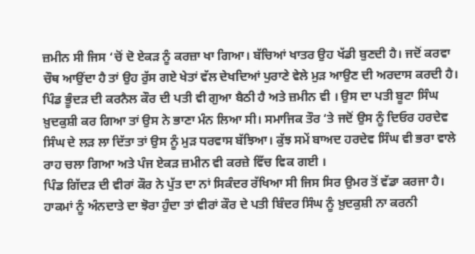ਜ਼ਮੀਨ ਸੀ ਜਿਸ ‘ਚੋਂ ਦੋ ਏਕੜ ਨੂੰ ਕਰਜ਼ਾ ਖਾ ਗਿਆ। ਬੱਚਿਆਂ ਖਾਤਰ ਉਹ ਖੱਡੀ ਬੁਣਦੀ ਹੈ। ਜਦੋਂ ਕਰਵਾ ਚੌਥ ਆਉਂਦਾ ਹੈ ਤਾਂ ਉਹ ਰੁੱਸ ਗਏ ਖੇਤਾਂ ਵੱਲ ਦੇਖਦਿਆਂ ਪੁਰਾਣੇ ਵੇਲੇ ਮੁੜ ਆਉਣ ਦੀ ਅਰਦਾਸ ਕਰਦੀ ਹੈ। ਪਿੰਡ ਭੂੰਦੜ ਦੀ ਕਰਨੈਲ ਕੌਰ ਦੀ ਪਤੀ ਵੀ ਗੁਆ ਬੈਠੀ ਹੈ ਅਤੇ ਜ਼ਮੀਨ ਵੀ । ਉਸ ਦਾ ਪਤੀ ਬੂਟਾ ਸਿੰਘ ਖ਼ੁਦਕੁਸ਼ੀ ਕਰ ਗਿਆ ਤਾਂ ਉਸ ਨੇ ਭਾਣਾ ਮੰਨ ਲਿਆ ਸੀ। ਸਮਾਜਿਕ ਤੌਰ ‘ਤੇ ਜਦੋਂ ਉਸ ਨੂੰ ਦਿਓਰ ਹਰਦੇਵ ਸਿੰਘ ਦੇ ਲੜ ਲਾ ਦਿੱਤਾ ਤਾਂ ਉਸ ਨੂੰ ਮੁੜ ਧਰਵਾਸ ਬੱਝਿਆ। ਕੁੱਝ ਸਮੇਂ ਬਾਅਦ ਹਰਦੇਵ ਸਿੰਘ ਵੀ ਭਰਾ ਵਾਲੇ ਰਾਹ ਚਲਾ ਗਿਆ ਅਤੇ ਪੰਜ ਏਕੜ ਜ਼ਮੀਨ ਵੀ ਕਰਜ਼ੇ ਵਿੱਚ ਵਿਕ ਗਈ ।
ਪਿੰਡ ਗਿੱਦੜ ਦੀ ਵੀਰਾਂ ਕੌਰ ਨੇ ਪੁੱਤ ਦਾ ਨਾਂ ਸਿਕੰਦਰ ਰੱਖਿਆ ਸੀ ਜਿਸ ਸਿਰ ਉਮਰ ਤੋਂ ਵੱਡਾ ਕਰਜਾ ਹੈ। ਹਾਕਮਾਂ ਨੂੰ ਅੰਨਦਾਤੇ ਦਾ ਝੋਰਾ ਹੁੰਦਾ ਤਾਂ ਵੀਰਾਂ ਕੌਰ ਦੇ ਪਤੀ ਬਿੰਦਰ ਸਿੰਘ ਨੂੰ ਖ਼ੁਦਕੁਸ਼ੀ ਨਾ ਕਰਨੀ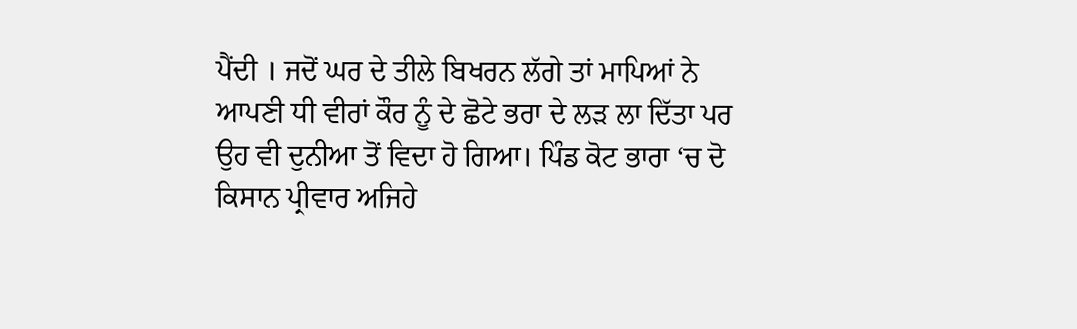ਪੈਂਦੀ । ਜਦੋਂ ਘਰ ਦੇ ਤੀਲੇ ਬਿਖਰਨ ਲੱਗੇ ਤਾਂ ਮਾਪਿਆਂ ਨੇ ਆਪਣੀ ਧੀ ਵੀਰਾਂ ਕੌਰ ਨੂੰ ਦੇ ਛੋਟੇ ਭਰਾ ਦੇ ਲੜ ਲਾ ਦਿੱਤਾ ਪਰ ਉਹ ਵੀ ਦੁਨੀਆ ਤੋਂ ਵਿਦਾ ਹੋ ਗਿਆ। ਪਿੰਡ ਕੋਟ ਭਾਰਾ ‘ਚ ਦੋ ਕਿਸਾਨ ਪ੍ਰੀਵਾਰ ਅਜਿਹੇ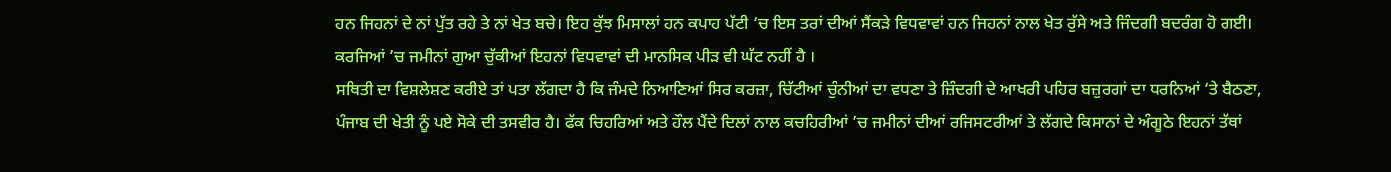ਹਨ ਜਿਹਨਾਂ ਦੇ ਨਾਂ ਪੁੱਤ ਰਹੇ ਤੇ ਨਾਂ ਖੇਤ ਬਚੇ। ਇਹ ਕੁੱਝ ਮਿਸਾਲਾਂ ਹਨ ਕਪਾਹ ਪੱਟੀ ‘ਚ ਇਸ ਤਰਾਂ ਦੀਆਂ ਸੈਂਕੜੇ ਵਿਧਵਾਵਾਂ ਹਨ ਜਿਹਨਾਂ ਨਾਲ ਖੇਤ ਰੁੱਸੇ ਅਤੇ ਜਿੰਦਗੀ ਬਦਰੰਗ ਹੋ ਗਈ। ਕਰਜਿਆਂ ’ਚ ਜਮੀਨਾਂ ਗੁਆ ਚੁੱਕੀਆਂ ਇਹਨਾਂ ਵਿਧਵਾਵਾਂ ਦੀ ਮਾਨਸਿਕ ਪੀੜ ਵੀ ਘੱਟ ਨਹੀਂ ਹੈ ।
ਸਥਿਤੀ ਦਾ ਵਿਸ਼ਲੇਸ਼ਣ ਕਰੀਏ ਤਾਂ ਪਤਾ ਲੱਗਦਾ ਹੈ ਕਿ ਜੰਮਦੇ ਨਿਆਣਿਆਂ ਸਿਰ ਕਰਜ਼ਾ, ਚਿੱਟੀਆਂ ਚੁੰਨੀਆਂ ਦਾ ਵਧਣਾ ਤੇ ਜ਼ਿੰਦਗੀ ਦੇ ਆਖਰੀ ਪਹਿਰ ਬਜ਼ੁਰਗਾਂ ਦਾ ਧਰਨਿਆਂ ‘ਤੇ ਬੈਠਣਾ, ਪੰਜਾਬ ਦੀ ਖੇਤੀ ਨੂੰ ਪਏ ਸੋਕੇ ਦੀ ਤਸਵੀਰ ਹੈ। ਫੱਕ ਚਿਹਰਿਆਂ ਅਤੇ ਹੌਲ ਪੈਂਦੇ ਦਿਲਾਂ ਨਾਲ ਕਚਹਿਰੀਆਂ ’ਚ ਜਮੀਨਾਂ ਦੀਆਂ ਰਜਿਸਟਰੀਆਂ ਤੇ ਲੱਗਦੇ ਕਿਸਾਨਾਂ ਦੇ ਅੰਗੂਠੇ ਇਹਨਾਂ ਤੱਥਾਂ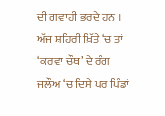ਦੀ ਗਵਾਹੀ ਭਰਦੇ ਹਨ । ਅੱਜ ਸ਼ਹਿਰੀ ਖ਼ਿੱਤੇ ‘ਚ ਤਾਂ ‘ਕਰਵਾ ਚੌਥ’ ਦੇ ਰੰਗ ਜਲੌਅ ‘ਚ ਦਿਸੇ ਪਰ ਪਿੰਡਾਂ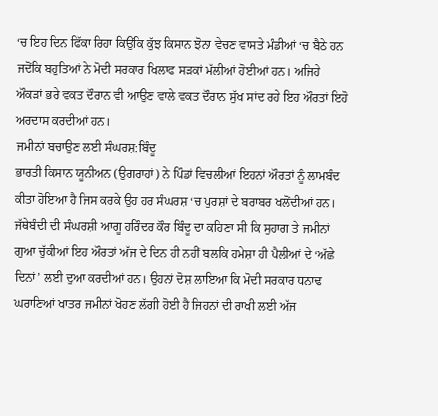‘ਚ ਇਹ ਦਿਨ ਫਿੱਕਾ ਰਿਹਾ ਕਿਉਂਕਿ ਕੁੱਝ ਕਿਸਾਨ ਝੋਨਾ ਵੇਚਣ ਵਾਸਤੇ ਮੰਡੀਆਂ ‘ਚ ਬੈਠੇ ਹਨ ਜਦੋਂਕਿ ਬਹੁਤਿਆਂ ਨੇ ਮੋਦੀ ਸਰਕਾਰ ਖਿਲਾਫ ਸੜਕਾਂ ਮੱਲੀਆਂ ਹੋਈਆਂ ਹਨ। ਅਜਿਹੇ ਔਕੜਾਂ ਭਰੇ ਵਕਤ ਦੌਰਾਨ ਵੀ ਆਉਣ ਵਾਲੇ ਵਕਤ ਦੌਰਾਨ ਸੁੱਖ ਸਾਂਦ ਰਹੇ ਇਹ ਔਰਤਾਂ ਇਹੋ ਅਰਦਾਸ ਕਰਦੀਆਂ ਹਨ।
ਜਮੀਨਾਂ ਬਚਾਉਣ ਲਈ ਸੰਘਰਸ਼:ਬਿੰਦੂ
ਭਾਰਤੀ ਕਿਸਾਨ ਯੂਨੀਅਨ (ਉਗਰਾਹਾਂ) ਨੇ ਪਿੰਡਾਂ ਵਿਚਲੀਆਂ ਇਹਨਾਂ ਔਰਤਾਂ ਨੂੰ ਲਾਮਬੰਦ ਕੀਤਾ ਹੋਇਆ ਹੈ ਜਿਸ ਕਰਕੇ ਉਹ ਹਰ ਸੰਘਰਸ਼ ‘ਚ ਪੁਰਸ਼ਾਂ ਦੇ ਬਰਾਬਰ ਖਲੋਂਦੀਆਂ ਹਨ। ਜੱਥੇਬੰਦੀ ਦੀ ਸੰਘਰਸ਼ੀ ਆਗੂ ਹਰਿੰਦਰ ਕੌਰ ਬਿੰਦੂ ਦਾ ਕਹਿਣਾ ਸੀ ਕਿ ਸੁਹਾਗ ਤੇ ਜਮੀਨਾਂ ਗੁਆ ਚੁੱਕੀਆਂ ਇਹ ਔਰਤਾਂ ਅੱਜ ਦੇ ਦਿਨ ਹੀ ਨਹੀਂ ਬਲਕਿ ਹਮੇਸ਼ਾ ਹੀ ਪੈਲੀਆਂ ਦੇ ‘ਅੱਛੇ ਦਿਨਾਂ’ ਲਈ ਦੁਆ ਕਰਦੀਆਂ ਹਨ। ਉਹਨਾਂ ਦੋਸ਼ ਲਾਇਆ ਕਿ ਮੋਦੀ ਸਰਕਾਰ ਧਨਾਢ ਘਰਾਣਿਆਂ ਖਾਤਰ ਜਮੀਨਾਂ ਖੋਹਣ ਲੱਗੀ ਹੋਈ ਹੈ ਜਿਹਨਾਂ ਦੀ ਰਾਖੀ ਲਈ ਅੱਜ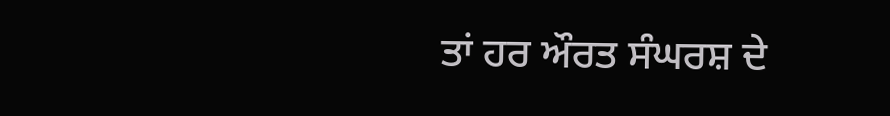ਤਾਂ ਹਰ ਔਰਤ ਸੰਘਰਸ਼ ਦੇ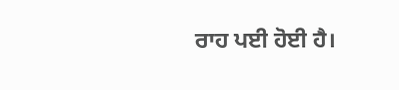ਰਾਹ ਪਈ ਹੋਈ ਹੈ।